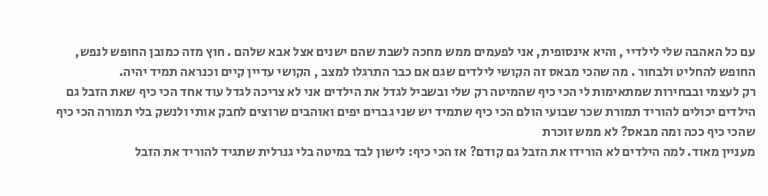עם כל האהבה שלי לילדיי , והיא אינסופית, אני לפעמים ממש מחכה לשבת שהם ישנים אצל אבא שלהם . חוץ מזה כמובן החופש לנפש, החופש להחליט ולבחור . מה שהכי מבאס זה הקושי לילדים שגם אם כבר התרגלו למצב , הקושי עדיין קיים וכנראה תמיד יהיה.
רק לעצמי ובבחירות שמתאימות לי הכי כיף שהמיטה רק שלי ובשביל לגדל את הילדים אני לא צריכה לגדל עוד אחד הכי כיף שאת הזבל גם הילדים יכולים להוריד תמורת שכר שבועי הולם הכי כיף שתמיד יש שני גברים יפים ואוהבים שרוצים לחבק אותי ולנשק בלי תמורה הכי כיף שהכי כיף ככה ומה מבאס? לא ממש זוכרת
מעניין מאוד. למה הילדים לא הורידו את הזבל גם קודם? אז הכי כיף: לישון לבד במיטה בלי גנרלית שתגיד להוריד את הזבל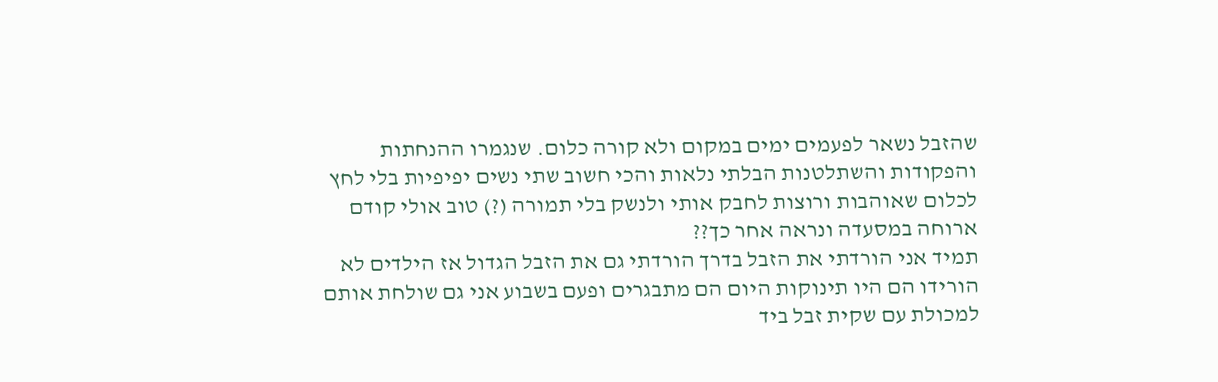שהזבל נשאר לפעמים ימים במקום ולא קורה כלום. שנגמרו ההנחתות והפקודות והשתלטנות הבלתי נלאות והכי חשוב שתי נשים יפיפיות בלי לחץ לכלום שאוהבות ורוצות לחבק אותי ולנשק בלי תמורה (?) טוב אולי קודם ארוחה במסעדה ונראה אחר כך??
תמיד אני הורדתי את הזבל בדרך הורדתי גם את הזבל הגדול אז הילדים לא הורידו הם היו תינוקות היום הם מתבגרים ופעם בשבוע אני גם שולחת אותם למכולת עם שקית זבל ביד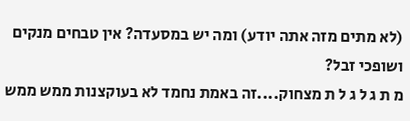(לא מתים מזה אתה יודע) ומה יש במסעדה? אין טבחים מנקים ושופכי זבל?
מ ת ג ל ג ל ת מצחוק....זה באמת נחמד לא בעוקצנות ממש ממש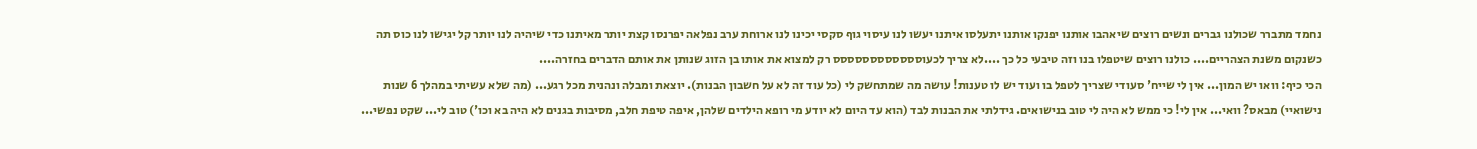נחמד מתברר שכולנו גברים ונשים רוצים שיאהבו אותנו יפנקו אותנו יתעלסו איתנו יעשו לנו עיסוי גוף סקסי יכינו לנו ארוחת ערב נפלאה יפרנסו קצת יותר מאיתנו כדי שיהיה לנו יותר קל יגישו לנו כוס תה כשנקום משנת הצהריים.... כולנו רוצים שיטפלו בנו וזה טיבעי כל כך ....לא צריך לכעוסססססססססססס רק למצוא את אותו בן הזוג שנותן את אותם הדברים בחזרה....
הכי כיף: וואו יש המון... אין לי שייח' סעודי שצריך לטפל בו ועוד יש לו טענות! עושה מה שמתחשק לי (כל עוד זה לא על חשבון הבנות). יוצאת ומבלה ונהנית מכל רגע... (מה שלא עשיתי במהלך 6 שנות נישואיי) מבאס? וואי... אין לי! כי ממש לא היה לי טוב בנישואים. גידלתי את הבנות לבד (הוא עד היום לא יודע מי רופא הילדים שלהן, איפה טיפת חלב, מסיבות בגנים לא היה בא וכו') טוב לי... שקט נפשי...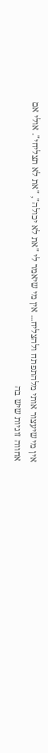אין מי שיעצור אותי מלהתפתח ולהצליח... אין מי שיאמר לי "את לא יכולה", "את לא תצליחי". אולי אם אחווה זוגיות שיש בה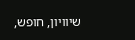שיוויון, חופש,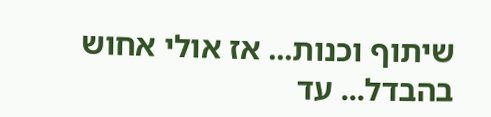שיתוף וכנות... אז אולי אחוש בהבדל... עד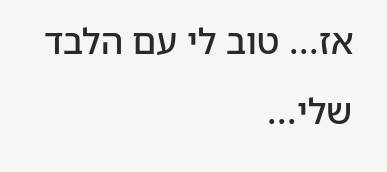אז... טוב לי עם הלבד שלי...